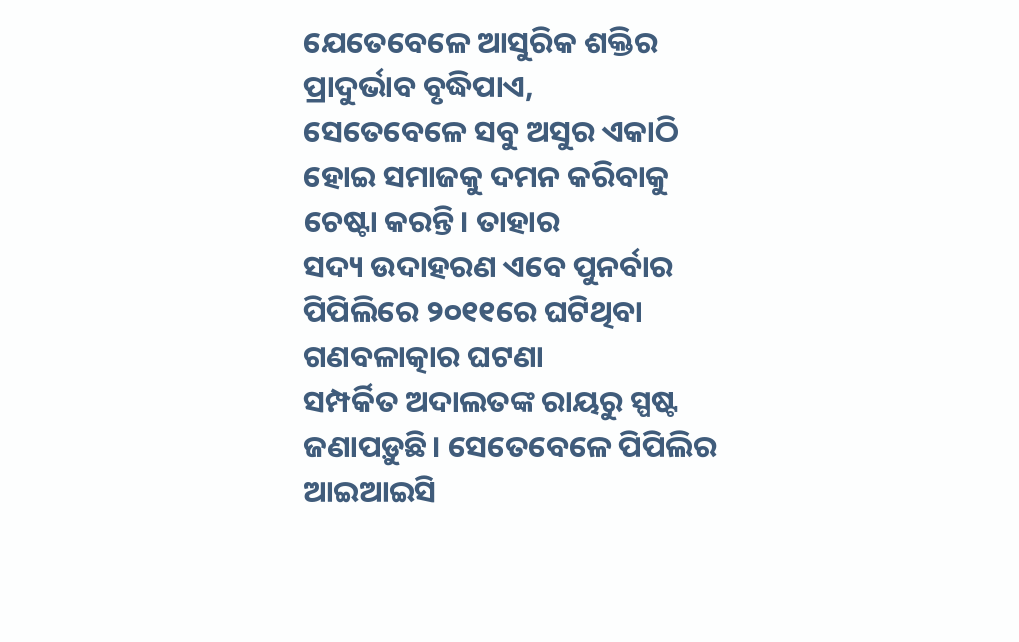ଯେତେବେଳେ ଆସୁରିକ ଶକ୍ତିର ପ୍ରାଦୁର୍ଭାବ ବୃଦ୍ଧିପାଏ,
ସେତେବେଳେ ସବୁ ଅସୁର ଏକାଠି ହୋଇ ସମାଜକୁ ଦମନ କରିବାକୁ ଚେଷ୍ଟା କରନ୍ତି। ତାହାର
ସଦ୍ୟ ଉଦାହରଣ ଏବେ ପୁନର୍ବାର ପିପିଲିରେ ୨୦୧୧ରେ ଘଟିଥିବା ଗଣବଳାତ୍କାର ଘଟଣା
ସମ୍ପର୍କିତ ଅଦାଲତଙ୍କ ରାୟରୁ ସ୍ପଷ୍ଟ ଜଣାପଡ଼ୁଛି। ସେତେବେଳେ ପିପିଲିର ଆଇଆଇସି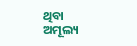ଥିବା
ଅମୂଲ୍ୟ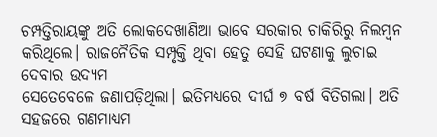ଚମ୍ପତ୍ତିରାୟଙ୍କୁ ଅତି ଲୋକଦେଖାଣିଆ ଭାବେ ସରକାର ଚାକିରିରୁ ନିଲମ୍ବନ
କରିଥିଲେ। ରାଜନୈତିକ ସମ୍ପୃକ୍ତି ଥିବା ହେତୁ ସେହି ଘଟଣାକୁ ଲୁଚାଇ ଦେବାର ଉଦ୍ୟମ
ସେତେବେଳେ ଜଣାପଡ଼ିଥିଲା। ଇତିମଧ୍ୟରେ ଦୀର୍ଘ ୭ ବର୍ଷ ବିତିଗଲା। ଅତି ସହଜରେ ଗଣମାଧ୍ୟମ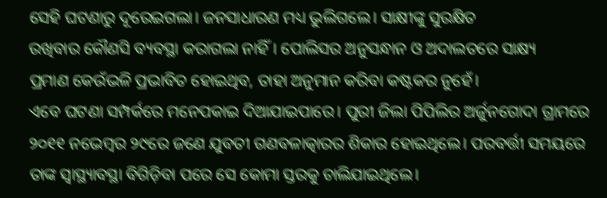ସେହି ଘଟଣାରୁ ଦୂରେଇଗଲା। ଜନସାଧାରଣ ମଧ୍ୟ ଭୁଲିଗଲେ। ସାକ୍ଷୀଙ୍କୁ ସୁରକ୍ଷିତ
ରଖିବାର କୌଣସି ବ୍ୟବସ୍ଥା କରାଗଲା ନାହିଁ। ପୋଲିସର ଅନୁସନ୍ଧାନ ଓ ଅଦାଲତରେ ସାକ୍ଷ୍ୟ
ପ୍ରମାଣ କେଉଁଭଳି ପ୍ରଭାବିତ ହୋଇଥିବ, ତାହା ଅନୁମାନ କରିବା କଷ୍ଟକର ନୁହେଁ।
ଏବେ ଘଟଣା ସମ୍ପର୍କରେ ମନେପକାଇ ଦିଆଯାଇପାରେ। ପୁରୀ ଜିଲା ପିପିଲିର ଅର୍ଜୁନଗୋଦା ଗ୍ରାମରେ ୨୦୧୧ ନଭେମ୍ବର ୨୯ରେ ଜଣେ ଯୁବତୀ ଗଣବଳାତ୍କାରର ଶିକାର ହୋଇଥିଲେ। ପରବର୍ତ୍ତୀ ସମୟରେ ତାଙ୍କ ସ୍ବାସ୍ଥ୍ୟାବସ୍ଥା ବିଗିଡ଼ିବା ପରେ ସେ କୋମା ସ୍ତରକୁ ଚାଲିଯାଇଥିଲେ।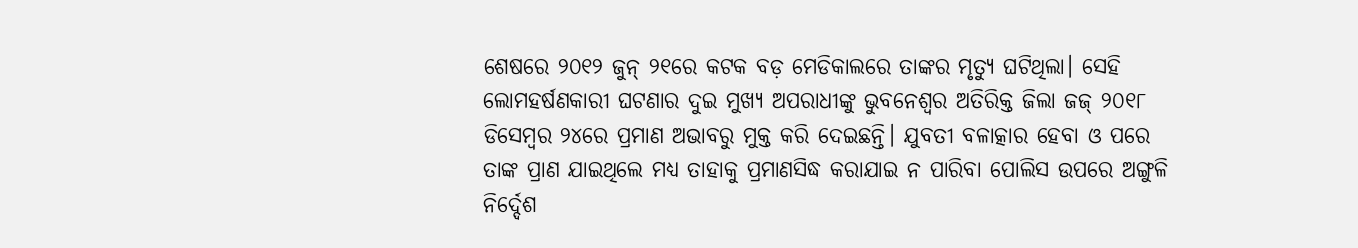ଶେଷରେ ୨୦୧୨ ଜୁନ୍ ୨୧ରେ କଟକ ବଡ଼ ମେଡିକାଲରେ ତାଙ୍କର ମୃତ୍ୟୁ ଘଟିଥିଲା। ସେହି ଲୋମହର୍ଷଣକାରୀ ଘଟଣାର ଦୁଇ ମୁଖ୍ୟ ଅପରାଧୀଙ୍କୁ ଭୁବନେଶ୍ୱର ଅତିରିକ୍ତ ଜିଲା ଜଜ୍ ୨୦୧୮ ଡିସେମ୍ବର ୨୪ରେ ପ୍ରମାଣ ଅଭାବରୁ ମୁକ୍ତ କରି ଦେଇଛନ୍ତି। ଯୁବତୀ ବଳାତ୍କାର ହେବା ଓ ପରେ ତାଙ୍କ ପ୍ରାଣ ଯାଇଥିଲେ ମଧ୍ୟ ତାହାକୁ ପ୍ରମାଣସିଦ୍ଧ କରାଯାଇ ନ ପାରିବା ପୋଲିସ ଉପରେ ଅଙ୍ଗୁଳି ନିର୍ଦ୍ଦେଶ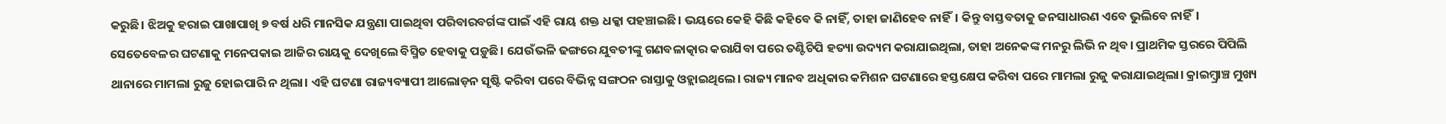କରୁଛି। ଝିଅକୁ ହରାଇ ପାଖାପାଖି ୭ ବର୍ଷ ଧରି ମାନସିକ ଯନ୍ତ୍ରଣା ପାଇଥିବା ପରିବାରବର୍ଗଙ୍କ ପାଇଁ ଏହି ରାୟ ଶକ୍ତ ଧକ୍କା ପହଞ୍ଚାଇଛି। ଭୟରେ କେହି କିଛି କହିବେ କି ନାହିଁ, ତାହା ଜାଣିହେବ ନାହିଁ। କିନ୍ତୁ ବାସ୍ତବତାକୁ ଜନସାଧାରଣ ଏବେ ଭୁଲିବେ ନାହିଁ।
ସେତେବେଳର ଘଟଣାକୁ ମନେପକାଇ ଆଜିର ରାୟକୁ ଦେଖିଲେ ବିସ୍ମିତ ହେବାକୁ ପଡ଼ୁଛି। ଯେଉଁଭଳି ଢଙ୍ଗରେ ଯୁବତୀଙ୍କୁ ଗଣବଳାତ୍କାର କରାଯିବା ପରେ ତଣ୍ଟିଚିପି ହତ୍ୟା ଉଦ୍ୟମ କରାଯାଇଥିଲା, ତାହା ଅନେକଙ୍କ ମନରୁ ଲିଭି ନ ଥିବ। ପ୍ରାଥମିକ ସ୍ତରରେ ପିପିଲି ଥାନାରେ ମାମଲା ରୁଜୁ ହୋଇପାରି ନ ଥିଲା। ଏହି ଘଟଣା ରାଜ୍ୟବ୍ୟାପୀ ଆଲୋଡ଼ନ ସୃଷ୍ଟି କରିବା ପରେ ବିଭିନ୍ନ ସଙ୍ଗଠନ ରାସ୍ତାକୁ ଓହ୍ଲାଇଥିଲେ। ରାଜ୍ୟ ମାନବ ଅଧିକାର କମିଶନ ଘଟଣାରେ ହସ୍ତକ୍ଷେପ କରିବା ପରେ ମାମଲା ରୁଜୁ କରାଯାଇଥିଲା। କ୍ରାଇମ୍ବ୍ରାଞ୍ଚ ମୁଖ୍ୟ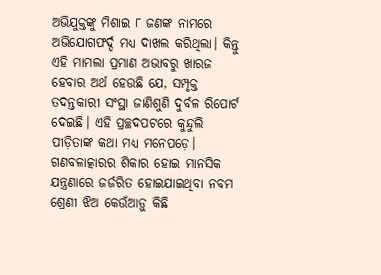ଅଭିଯୁକ୍ତଙ୍କୁ ମିଶାଇ ୮ ଜଣଙ୍କ ନାମରେ ଅଭିଯୋଗଫର୍ଦ୍ଦ ମଧ୍ୟ ଦାଖଲ କରିଥିଲା। କିନ୍ତୁ ଏହି ମାମଲା ପ୍ରମାଣ ଅଭାବରୁ ଖାରଜ ହେବାର ଅର୍ଥ ହେଉଛି ଯେ, ସମ୍ପୃକ୍ତ ତଦନ୍ତକାରୀ ସଂସ୍ଥା ଜାଣିଶୁଣି ଦୁର୍ବଳ ରିପୋର୍ଟ ଦେଇଛି। ଏହି ପ୍ରଚ୍ଛଦପଟରେ କୁନ୍ଦୁଲି ପୀଡ଼ିତାଙ୍କ କଥା ମଧ୍ୟ ମନେପଡ଼େ। ଗଣବଳାତ୍କାରର ଶିକାର ହୋଇ ମାନସିକ ଯନ୍ତ୍ରଣାରେ ଜର୍ଜରିତ ହୋଇଯାଇଥିବା ନବମ ଶ୍ରେଣୀ ଝିଅ କେଉଁଆଡ଼ୁ କିଛି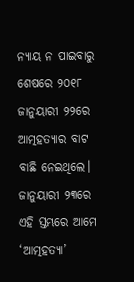ନ୍ୟାୟ ନ ପାଇବାରୁ ଶେଷରେ ୨୦୧୮ ଜାନୁୟାରୀ ୨୨ରେ ଆତ୍ମହତ୍ୟାର ବାଟ ବାଛି ନେଇଥିଲେ। ଜାନୁୟାରୀ ୨୩ରେ ଏହି ସ୍ତମ୍ଭରେ ଆମେ ‘ଆତ୍ମହତ୍ୟା’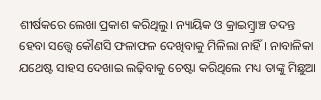ଶୀର୍ଷକରେ ଲେଖା ପ୍ରକାଶ କରିଥିଲୁ। ନ୍ୟାୟିକ ଓ କ୍ରାଇମ୍ବ୍ରାଞ୍ଚ ତଦନ୍ତ ହେବା ସତ୍ତ୍ୱେ କୌଣସି ଫଳାଫଳ ଦେଖିବାକୁ ମିଳିଲା ନାହିଁ। ନାବାଳିକା ଯଥେଷ୍ଟ ସାହସ ଦେଖାଇ ଲଢ଼ିବାକୁ ଚେଷ୍ଟା କରିଥିଲେ ମଧ୍ୟ ତାଙ୍କୁ ମିଛୁଆ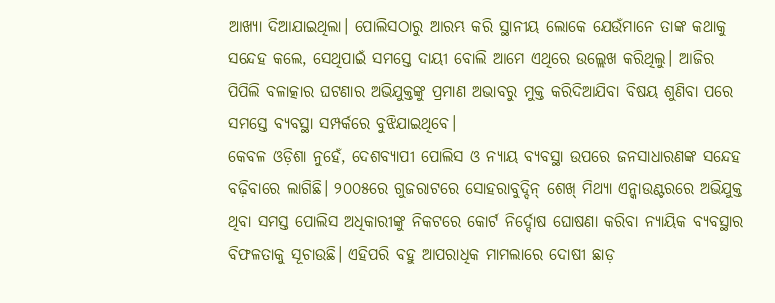ଆଖ୍ୟା ଦିଆଯାଇଥିଲା। ପୋଲିସଠାରୁ ଆରମ୍ଭ କରି ସ୍ଥାନୀୟ ଲୋକେ ଯେଉଁମାନେ ତାଙ୍କ କଥାକୁ ସନ୍ଦେହ କଲେ, ସେଥିପାଇଁ ସମସ୍ତେ ଦାୟୀ ବୋଲି ଆମେ ଏଥିରେ ଉଲ୍ଲେଖ କରିଥିଲୁ। ଆଜିର ପିପିଲି ବଳାତ୍କାର ଘଟଣାର ଅଭିଯୁକ୍ତଙ୍କୁ ପ୍ରମାଣ ଅଭାବରୁ ମୁକ୍ତ କରିଦିଆଯିବା ବିଷୟ ଶୁଣିବା ପରେ ସମସ୍ତେ ବ୍ୟବସ୍ଥା ସମ୍ପର୍କରେ ବୁଝିଯାଇଥିବେ।
କେବଳ ଓଡ଼ିଶା ନୁହେଁ, ଦେଶବ୍ୟାପୀ ପୋଲିସ ଓ ନ୍ୟାୟ ବ୍ୟବସ୍ଥା ଉପରେ ଜନସାଧାରଣଙ୍କ ସନ୍ଦେହ ବଢ଼ିବାରେ ଲାଗିଛି। ୨୦୦୫ରେ ଗୁଜରାଟରେ ସୋହରାବୁଦ୍ଦିନ୍ ଶେଖ୍ ମିଥ୍ୟା ଏନ୍କାଉଣ୍ଟରରେ ଅଭିଯୁକ୍ତ ଥିବା ସମସ୍ତ ପୋଲିସ ଅଧିକାରୀଙ୍କୁ ନିକଟରେ କୋର୍ଟ ନିର୍ଦ୍ଦୋଷ ଘୋଷଣା କରିବା ନ୍ୟାୟିକ ବ୍ୟବସ୍ଥାର ବିଫଳତାକୁ ସୂଚାଉଛି। ଏହିପରି ବହୁ ଆପରାଧିକ ମାମଲାରେ ଦୋଷୀ ଛାଡ଼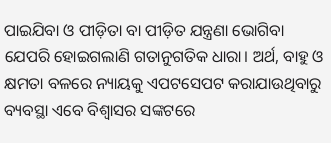ପାଇଯିବା ଓ ପୀଡ଼ିତା ବା ପୀଡ଼ିତ ଯନ୍ତ୍ରଣା ଭୋଗିବା ଯେପରି ହୋଇଗଲାଣି ଗତାନୁଗତିକ ଧାରା। ଅର୍ଥ, ବାହୁ ଓ କ୍ଷମତା ବଳରେ ନ୍ୟାୟକୁ ଏପଟସେପଟ କରାଯାଉଥିବାରୁ ବ୍ୟବସ୍ଥା ଏବେ ବିଶ୍ୱାସର ସଙ୍କଟରେ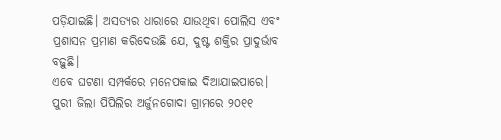ପଡ଼ିଯାଇଛି। ଅସତ୍ୟର ଧାରାରେ ଯାଉଥିବା ପୋଲିସ ଏବଂ ପ୍ରଶାସନ ପ୍ରମାଣ କରିଦେଉଛି ଯେ, ଦୁଷ୍ଟ ଶକ୍ତିର ପ୍ରାଦୁର୍ଭାବ ବଢ଼ୁଛି।
ଏବେ ଘଟଣା ସମ୍ପର୍କରେ ମନେପକାଇ ଦିଆଯାଇପାରେ। ପୁରୀ ଜିଲା ପିପିଲିର ଅର୍ଜୁନଗୋଦା ଗ୍ରାମରେ ୨୦୧୧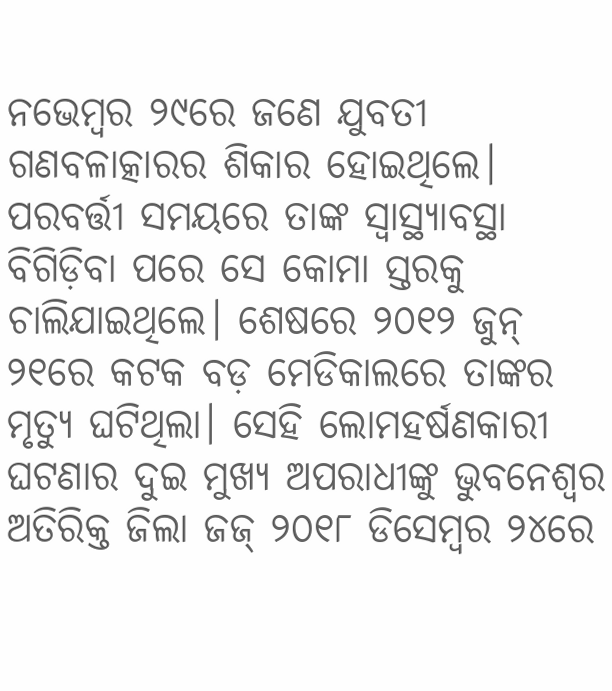ନଭେମ୍ବର ୨୯ରେ ଜଣେ ଯୁବତୀ ଗଣବଳାତ୍କାରର ଶିକାର ହୋଇଥିଲେ। ପରବର୍ତ୍ତୀ ସମୟରେ ତାଙ୍କ ସ୍ବାସ୍ଥ୍ୟାବସ୍ଥା ବିଗିଡ଼ିବା ପରେ ସେ କୋମା ସ୍ତରକୁ ଚାଲିଯାଇଥିଲେ। ଶେଷରେ ୨୦୧୨ ଜୁନ୍ ୨୧ରେ କଟକ ବଡ଼ ମେଡିକାଲରେ ତାଙ୍କର ମୃତ୍ୟୁ ଘଟିଥିଲା। ସେହି ଲୋମହର୍ଷଣକାରୀ ଘଟଣାର ଦୁଇ ମୁଖ୍ୟ ଅପରାଧୀଙ୍କୁ ଭୁବନେଶ୍ୱର ଅତିରିକ୍ତ ଜିଲା ଜଜ୍ ୨୦୧୮ ଡିସେମ୍ବର ୨୪ରେ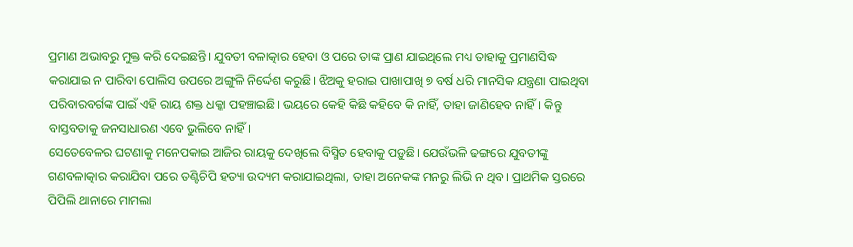ପ୍ରମାଣ ଅଭାବରୁ ମୁକ୍ତ କରି ଦେଇଛନ୍ତି। ଯୁବତୀ ବଳାତ୍କାର ହେବା ଓ ପରେ ତାଙ୍କ ପ୍ରାଣ ଯାଇଥିଲେ ମଧ୍ୟ ତାହାକୁ ପ୍ରମାଣସିଦ୍ଧ କରାଯାଇ ନ ପାରିବା ପୋଲିସ ଉପରେ ଅଙ୍ଗୁଳି ନିର୍ଦ୍ଦେଶ କରୁଛି। ଝିଅକୁ ହରାଇ ପାଖାପାଖି ୭ ବର୍ଷ ଧରି ମାନସିକ ଯନ୍ତ୍ରଣା ପାଇଥିବା ପରିବାରବର୍ଗଙ୍କ ପାଇଁ ଏହି ରାୟ ଶକ୍ତ ଧକ୍କା ପହଞ୍ଚାଇଛି। ଭୟରେ କେହି କିଛି କହିବେ କି ନାହିଁ, ତାହା ଜାଣିହେବ ନାହିଁ। କିନ୍ତୁ ବାସ୍ତବତାକୁ ଜନସାଧାରଣ ଏବେ ଭୁଲିବେ ନାହିଁ।
ସେତେବେଳର ଘଟଣାକୁ ମନେପକାଇ ଆଜିର ରାୟକୁ ଦେଖିଲେ ବିସ୍ମିତ ହେବାକୁ ପଡ଼ୁଛି। ଯେଉଁଭଳି ଢଙ୍ଗରେ ଯୁବତୀଙ୍କୁ ଗଣବଳାତ୍କାର କରାଯିବା ପରେ ତଣ୍ଟିଚିପି ହତ୍ୟା ଉଦ୍ୟମ କରାଯାଇଥିଲା, ତାହା ଅନେକଙ୍କ ମନରୁ ଲିଭି ନ ଥିବ। ପ୍ରାଥମିକ ସ୍ତରରେ ପିପିଲି ଥାନାରେ ମାମଲା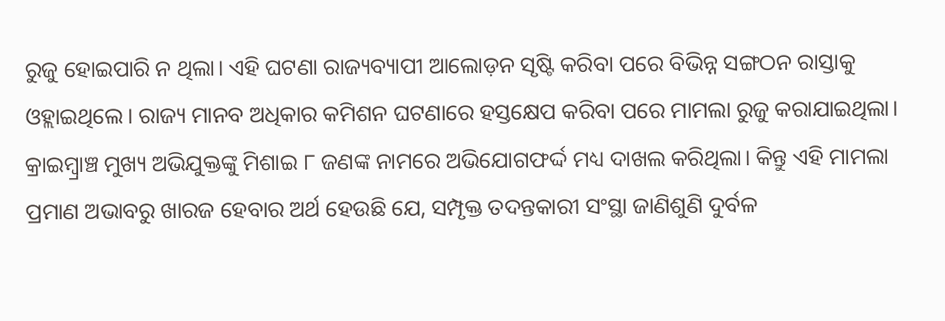ରୁଜୁ ହୋଇପାରି ନ ଥିଲା। ଏହି ଘଟଣା ରାଜ୍ୟବ୍ୟାପୀ ଆଲୋଡ଼ନ ସୃଷ୍ଟି କରିବା ପରେ ବିଭିନ୍ନ ସଙ୍ଗଠନ ରାସ୍ତାକୁ ଓହ୍ଲାଇଥିଲେ। ରାଜ୍ୟ ମାନବ ଅଧିକାର କମିଶନ ଘଟଣାରେ ହସ୍ତକ୍ଷେପ କରିବା ପରେ ମାମଲା ରୁଜୁ କରାଯାଇଥିଲା। କ୍ରାଇମ୍ବ୍ରାଞ୍ଚ ମୁଖ୍ୟ ଅଭିଯୁକ୍ତଙ୍କୁ ମିଶାଇ ୮ ଜଣଙ୍କ ନାମରେ ଅଭିଯୋଗଫର୍ଦ୍ଦ ମଧ୍ୟ ଦାଖଲ କରିଥିଲା। କିନ୍ତୁ ଏହି ମାମଲା ପ୍ରମାଣ ଅଭାବରୁ ଖାରଜ ହେବାର ଅର୍ଥ ହେଉଛି ଯେ, ସମ୍ପୃକ୍ତ ତଦନ୍ତକାରୀ ସଂସ୍ଥା ଜାଣିଶୁଣି ଦୁର୍ବଳ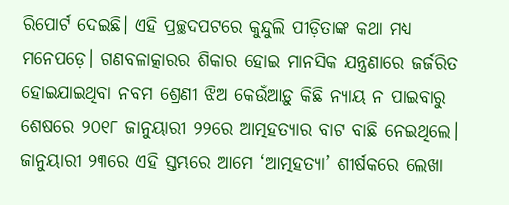ରିପୋର୍ଟ ଦେଇଛି। ଏହି ପ୍ରଚ୍ଛଦପଟରେ କୁନ୍ଦୁଲି ପୀଡ଼ିତାଙ୍କ କଥା ମଧ୍ୟ ମନେପଡ଼େ। ଗଣବଳାତ୍କାରର ଶିକାର ହୋଇ ମାନସିକ ଯନ୍ତ୍ରଣାରେ ଜର୍ଜରିତ ହୋଇଯାଇଥିବା ନବମ ଶ୍ରେଣୀ ଝିଅ କେଉଁଆଡ଼ୁ କିଛି ନ୍ୟାୟ ନ ପାଇବାରୁ ଶେଷରେ ୨୦୧୮ ଜାନୁୟାରୀ ୨୨ରେ ଆତ୍ମହତ୍ୟାର ବାଟ ବାଛି ନେଇଥିଲେ। ଜାନୁୟାରୀ ୨୩ରେ ଏହି ସ୍ତମ୍ଭରେ ଆମେ ‘ଆତ୍ମହତ୍ୟା’ ଶୀର୍ଷକରେ ଲେଖା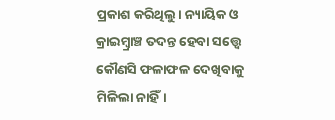ପ୍ରକାଶ କରିଥିଲୁ। ନ୍ୟାୟିକ ଓ କ୍ରାଇମ୍ବ୍ରାଞ୍ଚ ତଦନ୍ତ ହେବା ସତ୍ତ୍ୱେ କୌଣସି ଫଳାଫଳ ଦେଖିବାକୁ ମିଳିଲା ନାହିଁ।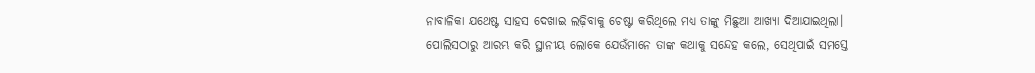ନାବାଳିକା ଯଥେଷ୍ଟ ସାହସ ଦେଖାଇ ଲଢ଼ିବାକୁ ଚେଷ୍ଟା କରିଥିଲେ ମଧ୍ୟ ତାଙ୍କୁ ମିଛୁଆ ଆଖ୍ୟା ଦିଆଯାଇଥିଲା। ପୋଲିସଠାରୁ ଆରମ୍ଭ କରି ସ୍ଥାନୀୟ ଲୋକେ ଯେଉଁମାନେ ତାଙ୍କ କଥାକୁ ସନ୍ଦେହ କଲେ, ସେଥିପାଇଁ ସମସ୍ତେ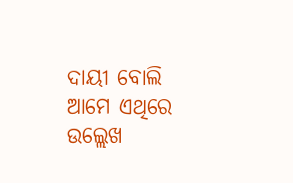ଦାୟୀ ବୋଲି ଆମେ ଏଥିରେ ଉଲ୍ଲେଖ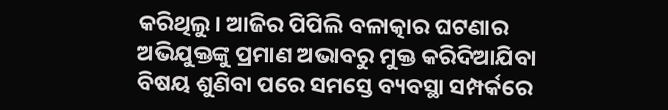କରିଥିଲୁ। ଆଜିର ପିପିଲି ବଳାତ୍କାର ଘଟଣାର ଅଭିଯୁକ୍ତଙ୍କୁ ପ୍ରମାଣ ଅଭାବରୁ ମୁକ୍ତ କରିଦିଆଯିବା ବିଷୟ ଶୁଣିବା ପରେ ସମସ୍ତେ ବ୍ୟବସ୍ଥା ସମ୍ପର୍କରେ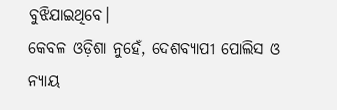ବୁଝିଯାଇଥିବେ।
କେବଳ ଓଡ଼ିଶା ନୁହେଁ, ଦେଶବ୍ୟାପୀ ପୋଲିସ ଓ ନ୍ୟାୟ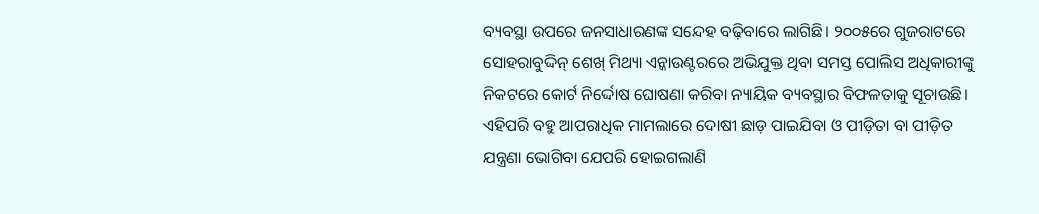ବ୍ୟବସ୍ଥା ଉପରେ ଜନସାଧାରଣଙ୍କ ସନ୍ଦେହ ବଢ଼ିବାରେ ଲାଗିଛି। ୨୦୦୫ରେ ଗୁଜରାଟରେ ସୋହରାବୁଦ୍ଦିନ୍ ଶେଖ୍ ମିଥ୍ୟା ଏନ୍କାଉଣ୍ଟରରେ ଅଭିଯୁକ୍ତ ଥିବା ସମସ୍ତ ପୋଲିସ ଅଧିକାରୀଙ୍କୁ ନିକଟରେ କୋର୍ଟ ନିର୍ଦ୍ଦୋଷ ଘୋଷଣା କରିବା ନ୍ୟାୟିକ ବ୍ୟବସ୍ଥାର ବିଫଳତାକୁ ସୂଚାଉଛି। ଏହିପରି ବହୁ ଆପରାଧିକ ମାମଲାରେ ଦୋଷୀ ଛାଡ଼ ପାଇଯିବା ଓ ପୀଡ଼ିତା ବା ପୀଡ଼ିତ ଯନ୍ତ୍ରଣା ଭୋଗିବା ଯେପରି ହୋଇଗଲାଣି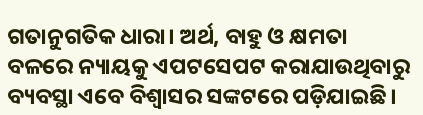ଗତାନୁଗତିକ ଧାରା। ଅର୍ଥ, ବାହୁ ଓ କ୍ଷମତା ବଳରେ ନ୍ୟାୟକୁ ଏପଟସେପଟ କରାଯାଉଥିବାରୁ ବ୍ୟବସ୍ଥା ଏବେ ବିଶ୍ୱାସର ସଙ୍କଟରେ ପଡ଼ିଯାଇଛି।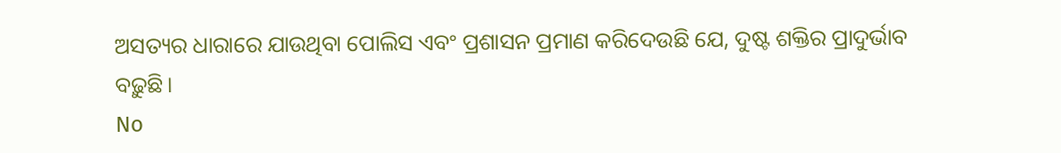ଅସତ୍ୟର ଧାରାରେ ଯାଉଥିବା ପୋଲିସ ଏବଂ ପ୍ରଶାସନ ପ୍ରମାଣ କରିଦେଉଛି ଯେ, ଦୁଷ୍ଟ ଶକ୍ତିର ପ୍ରାଦୁର୍ଭାବ ବଢ଼ୁଛି।
No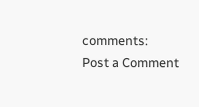comments:
Post a Comment